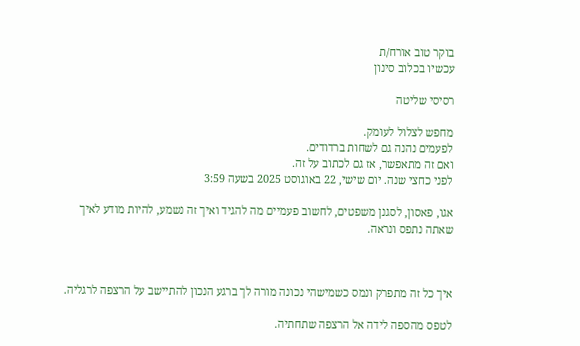בוקר טוב אורח/ת
עכשיו בכלוב סינון

רסיסי שליטה

מחפש לצלול לעומק.
לפעמים נהנה גם לשחות ברדודים.
ואם זה מתאפשר, אז גם לכתוב על זה.
לפני כחצי שנה. יום שישי, 22 באוגוסט 2025 בשעה 3:59

אגו, פאסון, לסגנן משפטים, לחשוב פעמיים מה להגיד ואיך זה נשמע, להיות מודע לאיך שאתה נתפס ונראה.



איך כל זה מתפרק ונמס כשמישהי נכונה מורה לך ברגע הנכון להתיישב על הרצפה לרגליה.

לטפס מהספה לידה אל הרצפה שתחתיה.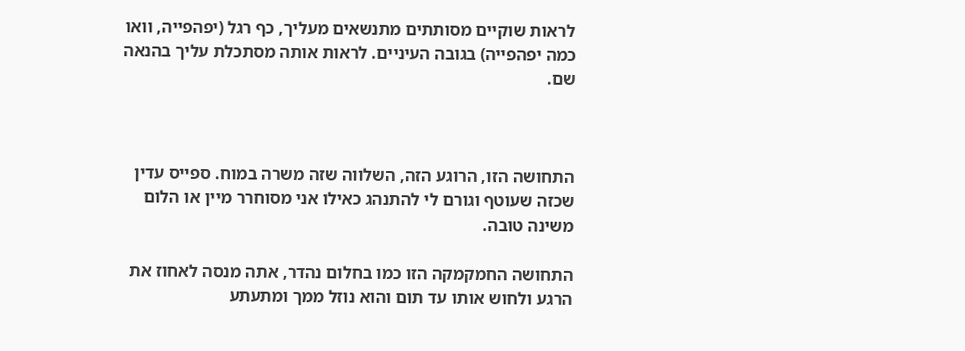לראות שוקיים מסותתים מתנשאים מעליך, כף רגל (יפהפייה, וואו כמה יפהפייה) בגובה העיניים. לראות אותה מסתכלת עליך בהנאה שם.



התחושה הזו, הרוגע הזה, השלווה שזה משרה במוח. ספייס עדין שכזה שעוטף וגורם לי להתנהג כאילו אני מסוחרר מיין או הלום משינה טובה.

התחושה החמקמקה הזו כמו בחלום נהדר, אתה מנסה לאחוז את הרגע ולחוש אותו עד תום והוא נוזל ממך ומתעתע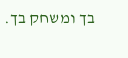בך ומשחק בך.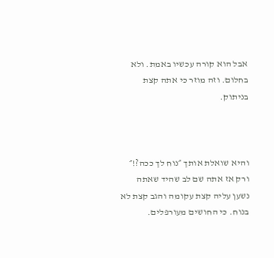אבל הוא קורה עכשיו באמת. ולא בחלום. וזה מוזר כי אתה קצת בניתוק.



והיא שואלת אותך ״נוח לך ככה?!״ ורק אז אתה שם לב שהיד שאתה נשען עליה קצת עקומה והגב קצת לא בנוח. כי החושים מעורפלים.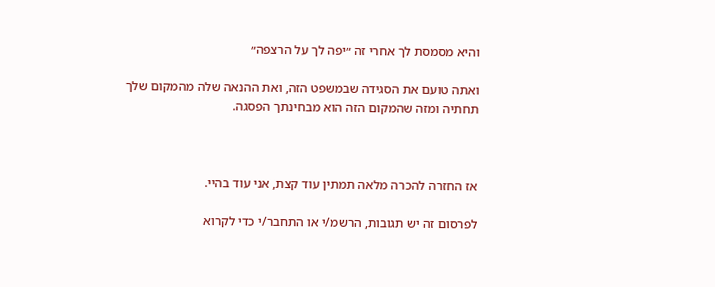והיא מסמסת לך אחרי זה ״יפה לך על הרצפה״

ואתה טועם את הסגידה שבמשפט הזה, ואת ההנאה שלה מהמקום שלך תחתיה ומזה שהמקום הזה הוא מבחינתך הפסגה.



אז החזרה להכרה מלאה תמתין עוד קצת, אני עוד בהיי.

לפרסום זה יש תגובות, הרשמ/י או התחבר/י כדי לקרוא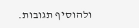ולהוסיף תגובות.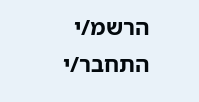הרשמ/י התחבר/י